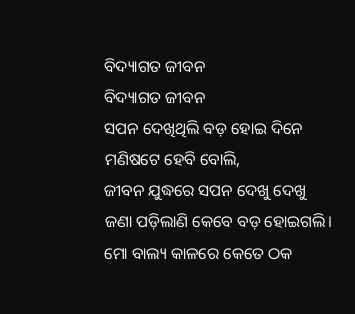ବିଦ୍ୟାଗତ ଜୀବନ
ବିଦ୍ୟାଗତ ଜୀବନ
ସପନ ଦେଖିଥିଲି ବଡ଼ ହୋଇ ଦିନେ
ମଣିଷଟେ ହେବି ବୋଲି,
ଜୀବନ ଯୁଦ୍ଧରେ ସପନ ଦେଖୁ ଦେଖୁ
ଜଣା ପଡ଼ିଲାଣି କେବେ ବଡ଼ ହୋଇଗଲି।
ମୋ ବାଲ୍ୟ କାଳରେ କେତେ ଠକ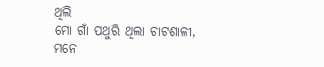ଥିଲି
ମୋ ଗାଁ ପଥୁରି ଥିଲା ଚାଟଶାଳୀ,
ମନେ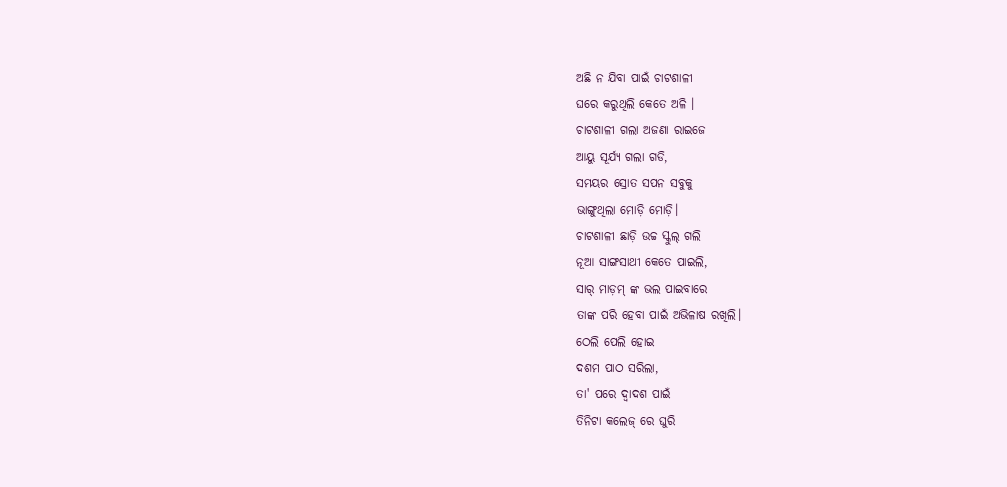ଅଛି ନ ଯିବା ପାଇଁ ଚାଟଶାଳୀ
ଘରେ କରୁଥିଲି କେତେ ଅଳି ।
ଚାଟଶାଳୀ ଗଲା ଅଜଣା ରାଇଜେ
ଆୟୁ ସୂର୍ଯ୍ୟ ଗଲା ଗଡି,
ସମୟର ସ୍ରୋତ ସପନ ସବୁକୁ
ଭାଙ୍ଗୁଥିଲା ମୋଡ଼ି ମୋଡ଼ି।
ଚାଟଶାଳୀ ଛାଡ଼ି ଉଚ୍ଚ ସ୍କୁଲ୍ ଗଲି
ନୂଆ ସାଙ୍ଗସାଥୀ କେତେ ପାଇଲି,
ସାର୍ ମାଡ଼ମ୍ ଙ୍କ ଭଲ ପାଇବାରେ
ତାଙ୍କ ପରି ହେବା ପାଇଁ ଅଭିଳାଷ ରଖିଲି।
ଠେଲି ପେଲି ହୋଇ
ଦଶମ ପାଠ ସରିଲା,
ତା' ପରେ ଦ୍ଵାଦଶ ପାଇଁ
ତିନିଟା କଲେଜ୍ ରେ ଘୁରି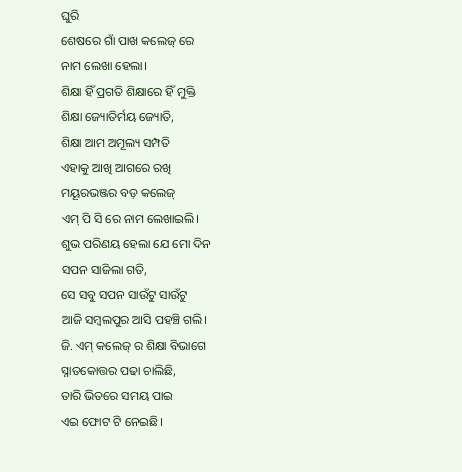ଘୁରି
ଶେଷରେ ଗାଁ ପାଖ କଲେଜ୍ ରେ
ନାମ ଲେଖା ହେଲା।
ଶିକ୍ଷା ହିଁ ପ୍ରଗତି ଶିକ୍ଷାରେ ହିଁ ମୁକ୍ତି
ଶିକ୍ଷା ଜ୍ୟୋତିର୍ମୟ ଜ୍ୟୋତି,
ଶିକ୍ଷା ଆମ ଅମୂଲ୍ୟ ସମ୍ପତି
ଏହାକୁ ଆଖି ଆଗରେ ରଖି
ମୟୂରଭଞ୍ଜର ବଡ଼ କଲେଜ୍
ଏମ୍ ପି ସି ରେ ନାମ ଲେଖାଇଲି।
ଶୁଭ ପରିଣୟ ହେଲା ଯେ ମୋ ଦିନ
ସପନ ସାଜିଲା ଗତି,
ସେ ସବୁ ସପନ ସାଉଁଟୁ ସାଉଁଟୁ
ଆଜି ସମ୍ୱଲପୁର ଆସି ପହଞ୍ଚି ଗଲି।
ଜି. ଏମ୍ କଲେଜ୍ ର ଶିକ୍ଷା ବିଭାଗେ
ସ୍ନାତକୋତ୍ତର ପଢା ଚାଲିଛି,
ତାରି ଭିତରେ ସମୟ ପାଇ
ଏଇ ଫୋଟ ଟି ନେଇଛି।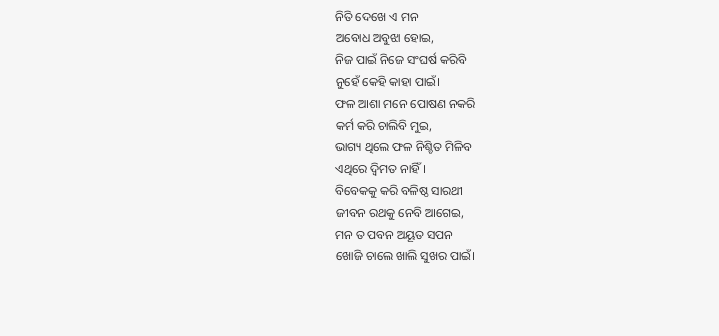ନିତି ଦେଖେ ଏ ମନ
ଅବୋଧ ଅବୁଝା ହୋଇ,
ନିଜ ପାଇଁ ନିଜେ ସଂଘର୍ଷ କରିବି
ନୁହେଁ କେହି କାହା ପାଇଁ।
ଫଳ ଆଶା ମନେ ପୋଷଣ ନକରି
କର୍ମ କରି ଚାଲିବି ମୁଇ,
ଭାଗ୍ୟ ଥିଲେ ଫଳ ନିଶ୍ଚିତ ମିଳିବ
ଏଥିରେ ଦ୍ଵିମତ ନାହିଁ।
ବିବେକକୁ କରି ବଳିଷ୍ଠ ସାରଥୀ
ଜୀବନ ରଥକୁ ନେବି ଆଗେଇ,
ମନ ତ ପବନ ଅୟୂତ ସପନ
ଖୋଜି ଚାଲେ ଖାଲି ସୁଖର ପାଇଁ।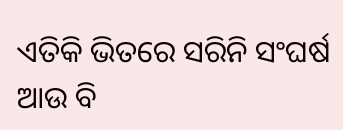ଏତିକି ଭିତରେ ସରିନି ସଂଘର୍ଷ
ଆଉ ବି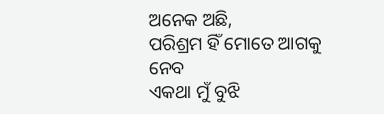ଅନେକ ଅଛି,
ପରିଶ୍ରମ ହିଁ ମୋତେ ଆଗକୁ ନେବ
ଏକଥା ମୁଁ ବୁଝି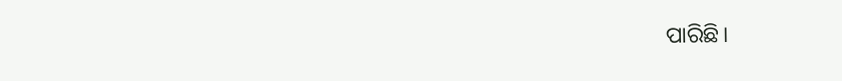ପାରିଛି।